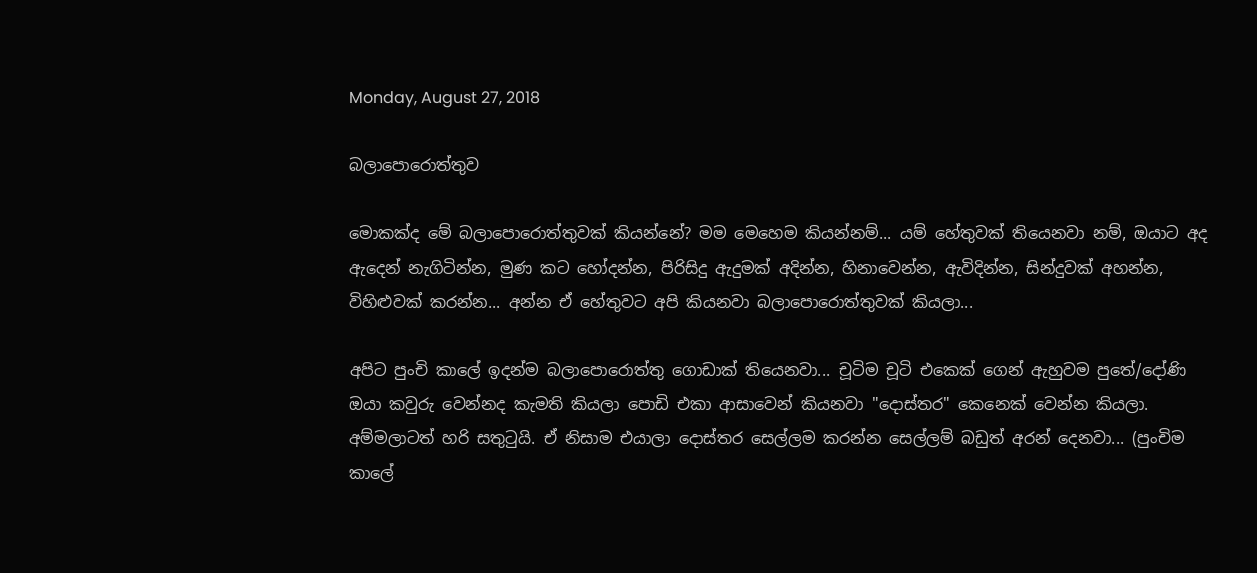Monday, August 27, 2018

බලාපොරොත්තුව

මොකක්ද මේ බලාපොරොත්තුවක් කියන්නේ? මම මෙහෙම කියන්නම්... යම් හේතුවක් තියෙනවා නම්, ඔයාට අද ඇදෙන් නැගිටින්න, මුණ කට හෝදන්න, පිරිසිදු ඇදුමක් අදින්න, හිනාවෙන්න, ඇවිදින්න, සින්දුවක් අහන්න, විහිළුවක් කරන්න... අන්න ඒ හේතුවට අපි කියනවා බලාපොරොත්තුවක් කියලා...

අපිට පුංචි කාලේ ඉදන්ම බලාපොරොත්තු ගොඩාක් තියෙනවා... චූටිම චූටි එකෙක් ගෙන් ඇහුවම පුතේ/දෝණි ඔයා කවුරු වෙන්නද කැමති කියලා පොඩි එකා ආසාවෙන් කියනවා "දොස්තර" කෙනෙක් වෙන්න කියලා. අම්මලාටත් හරි සතුටුයි. ඒ නිසාම එයාලා දොස්තර සෙල්ලම කරන්න සෙල්ලම් බඩුත් අරන් දෙනවා... (පුංචිම කාලේ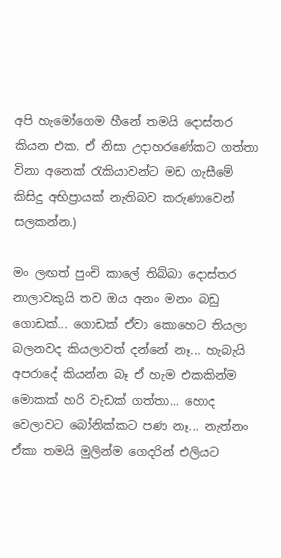අපි හැමෝගෙම හීනේ තමයි දොස්තර කියන එක. ඒ නිසා උදාහරණේකට ගත්තා විනා අනෙක් රැකියාවන්ට මඩ ගැසීමේ කිසිදු අභිප්‍රායක් නැතිබව කරුණාවෙන් සලකන්න.)

මං ලඟත් පුංචි කාලේ තිබ්බා දොස්තර නාලාවකුයි තව ඔය අනං මනං බඩු ගොඩක්... ගොඩක් ඒවා කොහෙට තියලා බලනවද කියලාවත් දන්නේ නෑ... හැබැයි අපරාදේ කියන්න බෑ ඒ හැම එකකින්ම මොකක් හරි වැඩක් ගත්තා... හොද වෙලාවට බෝනික්කට පණ නෑ... නැත්නං ඒකා තමයි මුලින්ම ගෙදරින් එලියට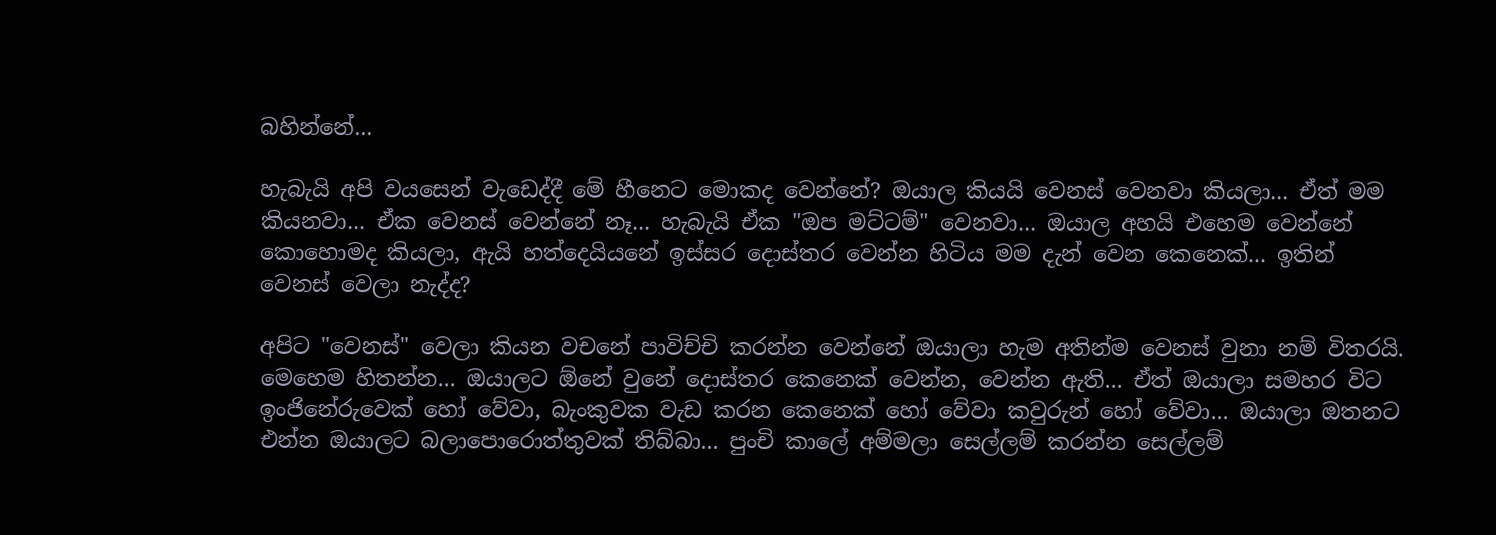බහින්නේ...

හැබැයි අපි වයසෙන් වැඩෙද්දී මේ හීනෙට මොකද වෙන්නේ? ඔයාල කියයි වෙනස් වෙනවා කියලා... ඒත් මම කියනවා... ඒක වෙනස් වෙන්නේ නෑ... හැබැයි ඒක "ඔප මට්ටම්" වෙනවා... ඔයාල අහයි එහෙම වෙන්නේ කොහොමද කියලා, ඇයි හත්දෙයියනේ ඉස්සර දොස්තර වෙන්න හිටිය මම දැන් වෙන කෙනෙක්... ඉතින් වෙනස් වෙලා නැද්ද?

අපිට "වෙනස්" වෙලා කියන වචනේ පාවිච්චි කරන්න වෙන්නේ ඔයාලා හැම අතින්ම වෙනස් වුනා නම් විතරයි. මෙහෙම හිතන්න... ඔයාලට ඕනේ වුනේ දොස්තර කෙනෙක් වෙන්න, වෙන්න ඇති... ඒත් ඔයාලා සමහර විට ඉංජිනේරුවෙක් හෝ වේවා, බැංකුවක වැඩ කරන කෙනෙක් හෝ වේවා කවුරුන් හෝ වේවා... ඔයාලා ඔතනට එන්න ඔයාලට බලාපොරොත්තුවක් තිබ්බා... පුංචි කාලේ අම්මලා සෙල්ලම් කරන්න සෙල්ලම්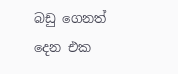බඩු ගෙනත් දෙන එක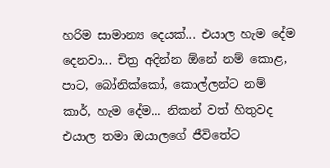හරිම සාමාන්‍ය දෙයක්... එයාල හැම දේම දෙනවා... චිත්‍ර අදින්න ඕනේ නම් කොළ, පාට, බෝනික්කෝ, කොල්ලන්ට නම් කාර්, හැම දේම... නිකන් වත් හිතුවද එයාල තමා ඔයාලගේ ජීවිතේට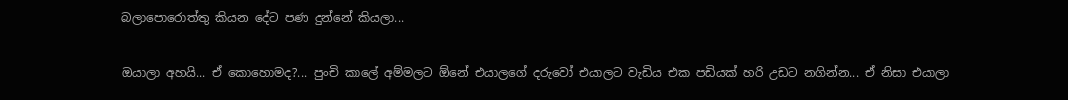බලාපොරොත්තු කියන දේට පණ දුන්නේ කියලා...

ඔයාලා අහයි... ඒ කොහොමද?... පුංචි කාලේ අම්මලට ඕනේ එයාලගේ දරුවෝ එයාලට වැඩිය එක පඩියක් හරි උඩට නගින්න... ඒ නිසා එයාලා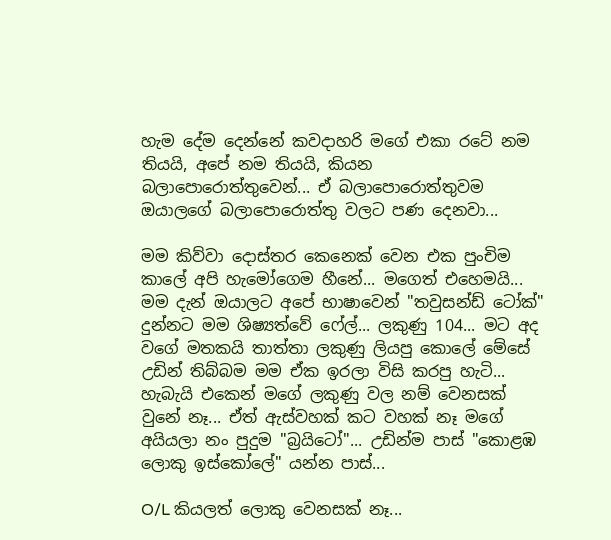හැම දේම දෙන්නේ කවදාහරි මගේ එකා රටේ නම තියයි, අපේ නම තියයි, කියන බලාපොරොත්තුවෙන්... ඒ බලාපොරොත්තුවම ඔයාලගේ බලාපොරොත්තු වලට පණ දෙනවා...

මම කිව්වා දොස්තර කෙනෙක් වෙන එක පුංචිම කාලේ අපි හැමෝගෙම හීනේ... මගෙත් එහෙමයි... මම දැන් ඔයාලට අපේ භාෂාවෙන් "තවුසන්ඩ් ටෝක්" දුන්නට මම ශිෂ්‍යත්වේ ෆේල්... ලකුණු 104... මට අද වගේ මතකයි තාත්තා ලකුණු ලියපු කොලේ මේසේ උඩින් තිබ්බම මම ඒක ඉරලා විසි කරපු හැටි... හැබැයි එකෙන් මගේ ලකුණු වල නම් වෙනසක් වුනේ නෑ... ඒත් ඇස්වහක් කට වහක් නෑ මගේ අයියලා නං පුදුම "බ්‍රයිටෝ"... උඩින්ම පාස් "කොළඹ ලොකු ඉස්කෝලේ" යන්න පාස්...

O/L කියලත් ලොකු වෙනසක් නෑ...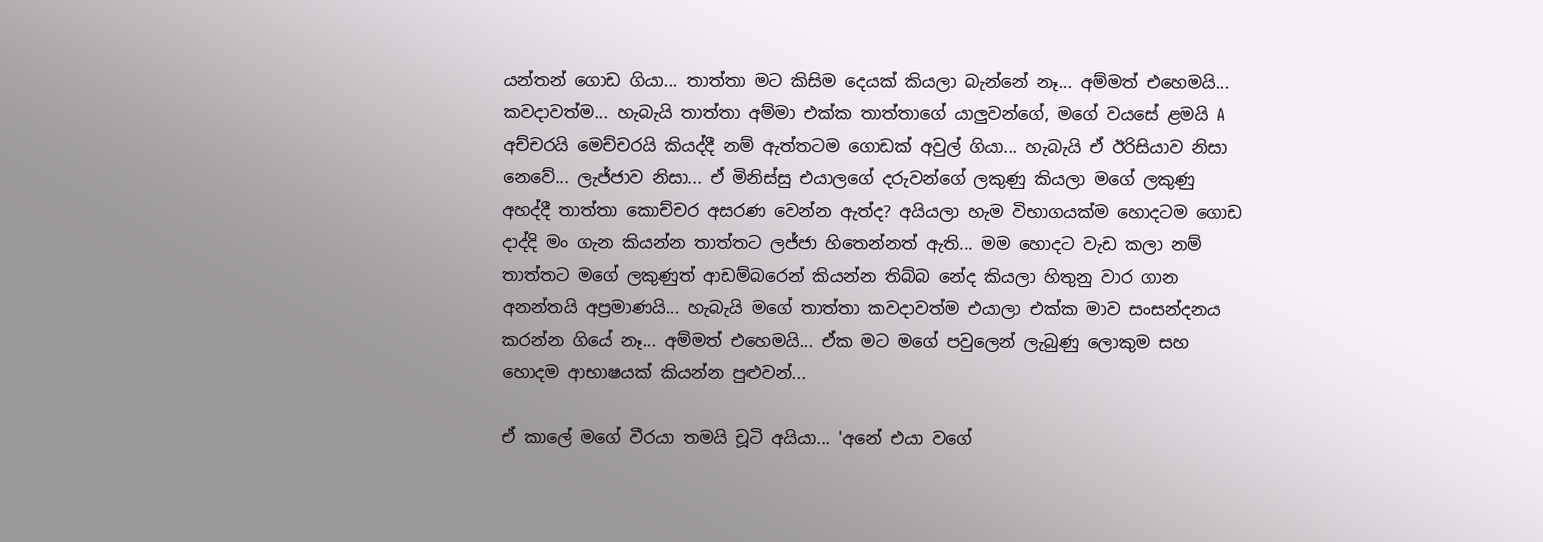යන්තන් ගොඩ ගියා... තාත්තා මට කිසිම දෙයක් කියලා බැන්නේ නෑ... අම්මත් එහෙමයි... කවදාවත්ම... හැබැයි තාත්තා අම්මා එක්ක තාත්තාගේ යාලුවන්ගේ, මගේ වයසේ ළමයි A අච්චරයි මෙච්චරයි කියද්දී නම් ඇත්තටම ගොඩක් අවුල් ගියා... හැබැයි ඒ ඊරිසියාව නිසා නෙවේ... ලැජ්ජාව නිසා... ඒ මිනිස්සු එයාලගේ දරුවන්ගේ ලකුණු කියලා මගේ ලකුණු අහද්දී තාත්තා කොච්චර අසරණ වෙන්න ඇත්ද? අයියලා හැම විභාගයක්ම හොදටම ගොඩ දාද්දි මං ගැන කියන්න තාත්තට ලජ්ජා හිතෙන්නත් ඇති... මම හොදට වැඩ කලා නම් තාත්තට මගේ ලකුණුත් ආඩම්බරෙන් කියන්න තිබ්බ නේද කියලා හිතුනු වාර ගාන අනන්තයි අප්‍රමාණයි... හැබැයි මගේ තාත්තා කවදාවත්ම එයාලා එක්ක මාව සංසන්දනය කරන්න ගියේ නෑ... අම්මත් එහෙමයි... ඒක මට මගේ පවුලෙන් ලැබුණු ලොකුම සහ හොදම ආභාෂයක් කියන්න පුළුවන්...

ඒ කාලේ මගේ වීරයා තමයි චූටි අයියා... 'අනේ එයා වගේ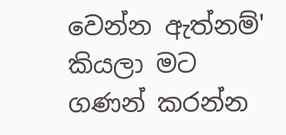වෙන්න ඇත්නම්' කියලා මට ගණන් කරන්න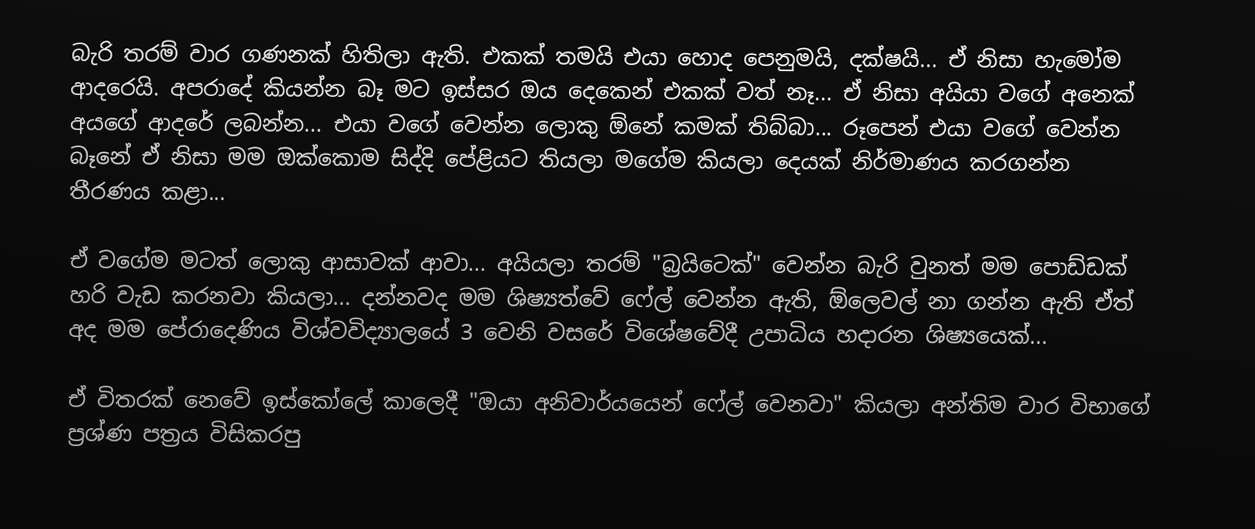බැරි තරම් වාර ගණනක් හිතිලා ඇති. එකක් තමයි එයා හොද පෙනුමයි, දක්ෂයි... ඒ නිසා හැමෝම ආදරෙයි. අපරාදේ කියන්න බෑ මට ඉස්සර ඔය දෙකෙන් එකක් වත් නෑ... ඒ නිසා අයියා වගේ අනෙක් අයගේ ආදරේ ලබන්න... එයා වගේ වෙන්න ලොකු ඕනේ කමක් තිබ්බා... රූපෙන් එයා වගේ වෙන්න බෑනේ ඒ නිසා මම ඔක්කොම සිද්දි පේළියට තියලා මගේම කියලා දෙයක් නිර්මාණය කරගන්න තීරණය කළා...

ඒ වගේම මටත් ලොකු ආසාවක් ආවා... අයියලා තරම් "බ්‍රයිටෙක්" වෙන්න බැරි වුනත් මම පොඩ්ඩක් හරි වැඩ කරනවා කියලා... දන්නවද මම ශිෂ්‍යත්වේ ෆේල් වෙන්න ඇති, ඕලෙවල් නා ගන්න ඇති ඒත් අද මම පේරාදෙණිය විශ්වවිද්‍යාලයේ 3 වෙනි වසරේ විශේෂවේදී උපාධිය හදාරන ශිෂ්‍යයෙක්...

ඒ විතරක් නෙවේ ඉස්කෝලේ කාලෙදී "ඔයා අනිවාර්යයෙන් ෆේල් වෙනවා" කියලා අන්තිම වාර විභාගේ ප්‍රශ්ණ පත්‍රය විසිකරපු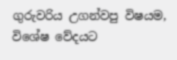ගුරුවරිය උගන්වපු විෂයම, විශේෂ වේදයට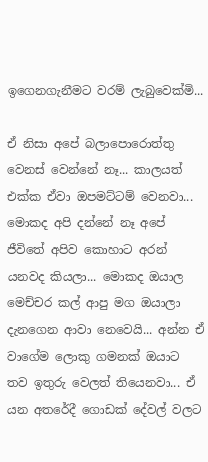ඉගෙනගැනීමට වරම් ලැබුවෙක්මි...

ඒ නිසා අපේ බලාපොරොත්තු වෙනස් වෙන්නේ නෑ... කාලයත් එක්ක ඒවා ඔපමට්ටම් වෙනවා... මොකද අපි දන්නේ නෑ අපේ ජීවිතේ අපිව කොහාට අරන් යනවද කියලා... මොකද ඔයාල මෙච්චර කල් ආපු මග ඔයාලා දැනගෙන ආවා නෙවෙයි... අන්න ඒ වාගේම ලොකු ගමනක් ඔයාට තව ඉතුරු වෙලත් තියෙනවා... ඒ යන අතරේදී ගොඩක් දේවල් වලට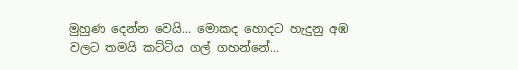මුහුණ දෙන්න වෙයි... මොකද හොදට හැදුනු අඹ වලට තමයි කට්ටිය ගල් ගහන්නේ...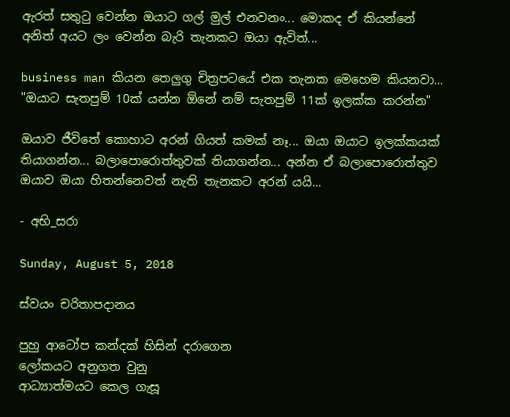ඇරත් සතුටු වෙන්න ඔයාට ගල් මුල් එනවනං... මොකද ඒ කියන්නේ අනිත් අයට ලං වෙන්න බැරි තැනකට ඔයා ඇවිත්...

business man කියන තෙලුගු චිත්‍රපටයේ එක තැනක මෙහෙම කියනවා... "ඔයාට සැතපුම් 10ක් යන්න ඕනේ නම් සැතපුම් 11ක් ඉලක්ක කරන්න"

ඔයාව ජීවිතේ කොහාට අරන් ගියත් කමක් නෑ... ඔයා ඔයාට ඉලක්කයක් තියාගන්න... බලාපොරොත්තුවක් තියාගන්න... අන්න ඒ බලාපොරොත්තුව ඔයාව ඔයා හිතන්නෙවත් නැති තැනකට අරන් යයි...

- අභි_සරා

Sunday, August 5, 2018

ස්වයං චරිතාපදානය

පුහු ආටෝප කන්දක් හිසින් දරාගෙන
ලෝකයට අනුගත වුනු
ආධ්‍යාත්මයට කෙල ගැසූ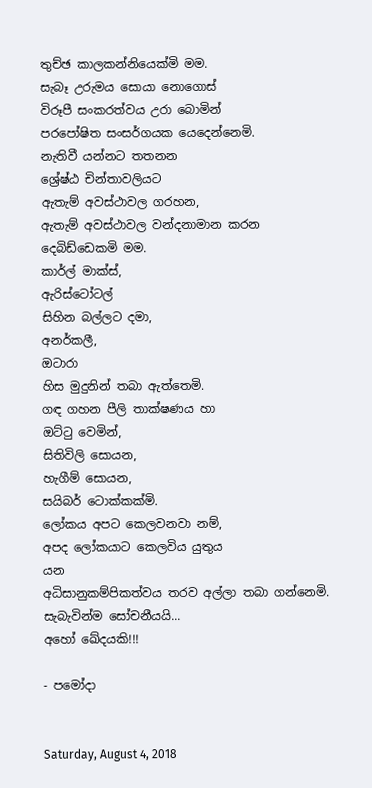තුච්ඡ කාලකන්නියෙක්මි මම.
සැබෑ උරුමය සොයා නොගොස්
විරූපී සංකරත්වය උරා බොමින්
පරපෝෂිත සංසර්ගයක යෙදෙන්නෙමි.
නැතිවී යන්නට තතනන
ශ්‍රේෂ්ඨ චින්තාවලියට
ඇතැම් අවස්ථාවල ගරහන,
ඇතැම් අවස්ථාවල වන්දනාමාන කරන
දෙබිඩ්ඩෙකමි මම.
කාර්ල් මාක්ස්,
ඇරිස්ටෝටල්
සිහින බල්ලට දමා,
අනර්කලී,
ඔටාරා
හිස මුදුනින් තබා ඇත්තෙමි.
ගඳ ගහන පීලි තාක්ෂණය හා
ඔට්ටු වෙමින්,
සිතිවිලි සොයන,
හැගීම් සොයන,
සයිබර් ටොක්කක්මි.
ලෝකය අපට කෙලවනවා නම්,
අපද ලෝකයාට කෙලවිය යුතුය
යන
අධිසානුකම්පිකත්වය තරව අල්ලා තබා ගන්නෙමි.
සැබැවින්ම සෝචනීයයි...
අහෝ ඛේදයකි!!!

- පමෝදා


Saturday, August 4, 2018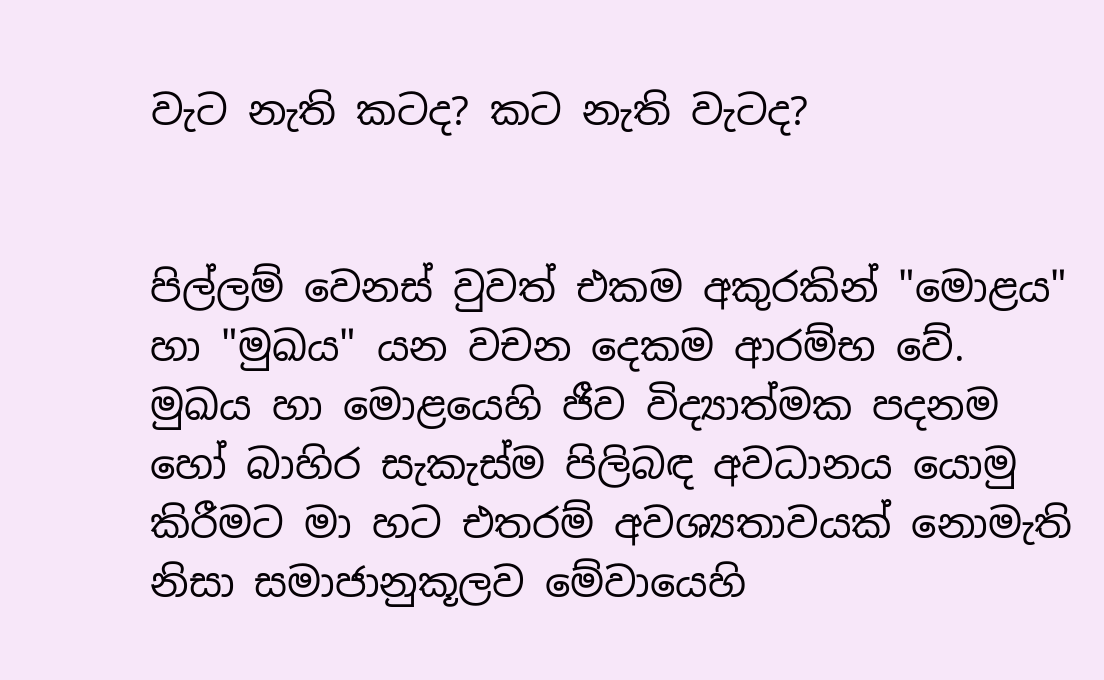වැට නැති කටද? කට නැති වැටද?


පිල්ලම් වෙනස් වුවත් එකම අකුරකින් "මොළය" හා "මුඛය" යන වචන දෙකම ආරම්භ වේ. මුඛය හා මොළයෙහි ජීව විද්‍යාත්මක පදනම හෝ බාහිර සැකැස්ම පිලිබඳ අවධානය යොමු කිරීමට මා හට එතරම් අවශ්‍යතාවයක් නොමැති නිසා සමාජානුකූලව මේවායෙහි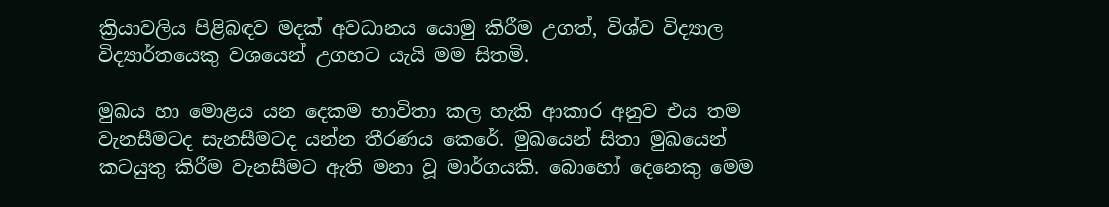ක්‍රියාවලිය පිළිබඳව මදක් අවධානය යොමු කිරීම උගත්, විශ්ව විද්‍යාල විද්‍යාර්තයෙකු වශයෙන් උගහට යැයි මම සිතමි.

මුඛය හා මොළය යන දෙකම භාවිතා කල හැකි ආකාර අනුව එය තම වැනසීමටද සැනසීමටද යන්න තීරණය කෙරේ. මුඛයෙන් සිතා මුඛයෙන් කටයුතු කිරීම වැනසීමට ඇති මනා වූ මාර්ගයකි. බොහෝ දෙනෙකු මෙම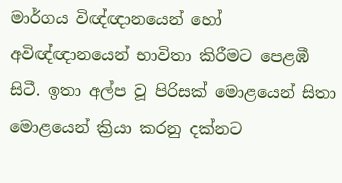මාර්ගය විඥ්ඥානයෙන් හෝ අවිඥ්ඥානයෙන් භාවිතා කිරීමට පෙළඹී සිටී. ඉතා අල්ප වූ පිරිසක් මොළයෙන් සිතා මොළයෙන් ක්‍රියා කරනු දක්නට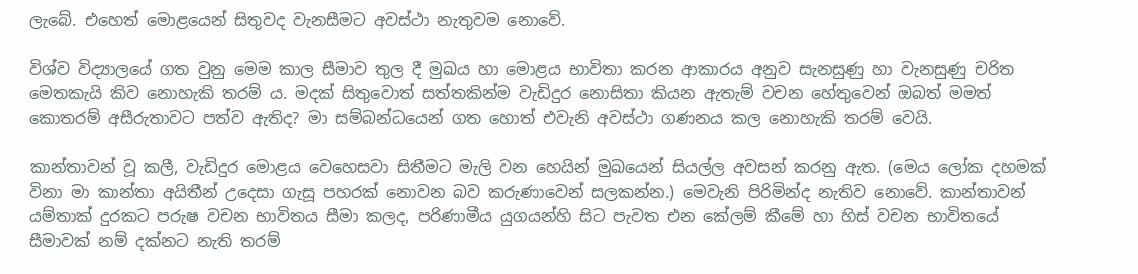ලැබේ. එහෙත් මොළයෙන් සිතුවද වැනසීමට අවස්ථා නැතුවම නොවේ.

විශ්ව විද්‍යාලයේ ගත වුනු මෙම කාල සීමාව තුල දී මුඛය හා මොළය භාවිතා කරන ආකාරය අනුව සැනසුණු හා වැනසුණු චරිත මෙතකැයි කිව නොහැකි තරම් ය. මදක් සිතුවොත් සත්තකින්ම වැඩිදුර නොසිතා කියන ඇතැම් වචන හේතුවෙන් ඔබත් මමත් කොතරම් අසීරුතාවට පත්ව ඇතිද? මා සම්බන්ධයෙන් ගත හොත් එවැනි අවස්ථා ගණනය කල නොහැකි තරම් වෙයි.

කාන්තාවන් වූ කලී, වැඩිදුර මොළය වෙහෙසවා සිතීමට මැලි වන හෙයින් මුඛයෙන් සියල්ල අවසන් කරනු ඇත. (මෙය ලෝක දහමක් විනා මා කාන්තා අයිතීන් උදෙසා ගැසූ පහරක් නොවන බව කරුණාවෙන් සලකන්න.) මෙවැනි පිරිමින්ද නැතිව නොවේ. කාන්තාවන් යම්තාක් දුරකට පරුෂ වචන භාවිතය සීමා කලද, පරිණාමීය යුගයන්හි සිට පැවත එන කේලම් කීමේ හා හිස් වචන භාවිතයේ සීමාවක් නම් දක්නට නැති තරම්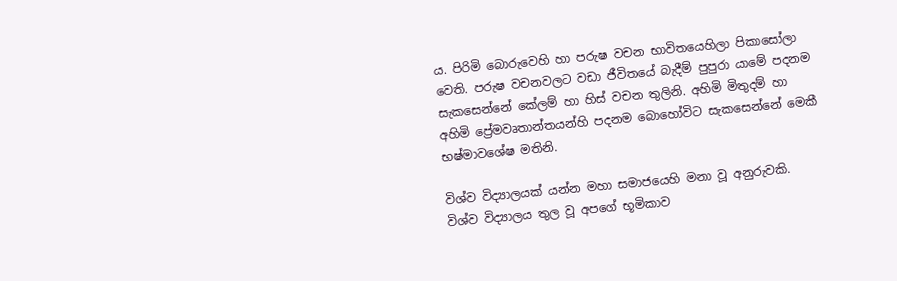ය. පිරිමි බොරුවෙහි හා පරුෂ වචන භාවිතයෙහිලා පිකාසෝලා වෙති. පරුෂ වචනවලට වඩා ජීවිතයේ බැදීම් පුපුරා යාමේ පදනම සැකසෙන්නේ කේලම් හා හිස් වචන තුලිනි. අහිමි මිතුදම් හා අහිමි ප්‍රේමවෘතාන්තයන්හි පදනම බොහෝවිට සැකසෙන්නේ මෙකී භෂ්මාවශේෂ මතිනි.

විශ්ව විද්‍යාලයක් යන්න මහා සමාජයෙහි මනා වූ අනුරුවකි. විශ්ව විද්‍යාලය තුල වූ අපගේ භූමිකාව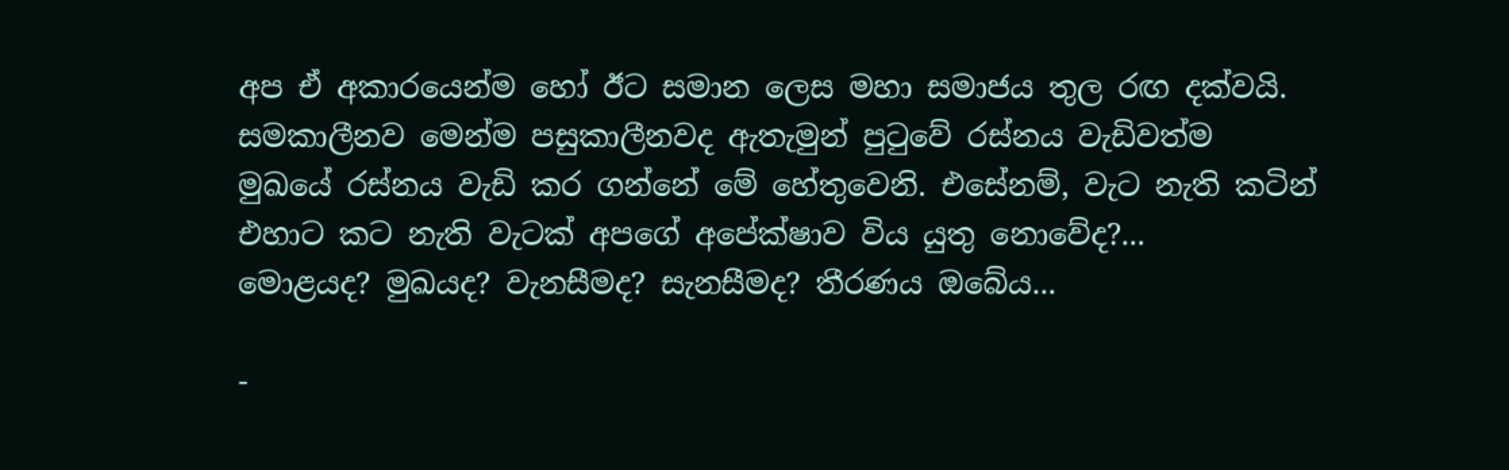අප ඒ අකාරයෙන්ම හෝ ඊට සමාන ලෙස මහා සමාජය තුල රඟ දක්වයි. සමකාලීනව මෙන්ම පසුකාලීනවද ඇතැමුන් පුටුවේ රස්නය වැඩිවත්ම මුඛයේ රස්නය වැඩි කර ගන්නේ මේ හේතුවෙනි. එසේනම්, වැට නැති කටින් එහාට කට නැති වැටක් අපගේ අපේක්ෂාව විය යුතු නොවේද?...
මොළයද? මුඛයද? වැනසීමද? සැනසීමද? තීරණය ඔබේය...

-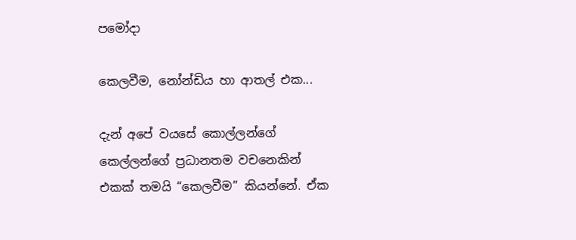පමෝදා

කෙලවීම, නෝන්ඩිය හා ආතල් එක...

දැන් අපේ වයසේ කොල්ලන්ගේ කෙල්ලන්ගේ ප්‍රධානතම වචනෙකින් එකක් තමයි “කෙලවීම” කියන්නේ. ඒක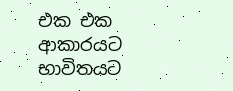එක එක ආකාරයට භාවිතයට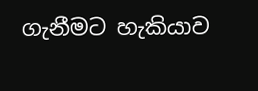ගැනීමට හැකියාව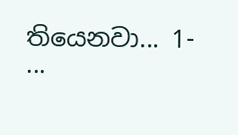තියෙනවා... 1-     ...